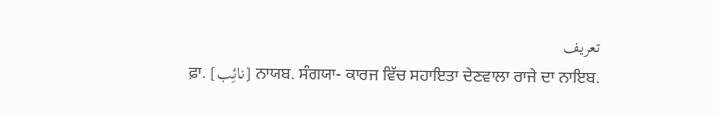تعریف
ਫ਼ਾ. [نائِب] ਨਾਯਬ. ਸੰਗਯਾ- ਕਾਰਜ ਵਿੱਚ ਸਹਾਇਤਾ ਦੇਣਵਾਲਾ ਰਾਜੇ ਦਾ ਨਾਇਬ.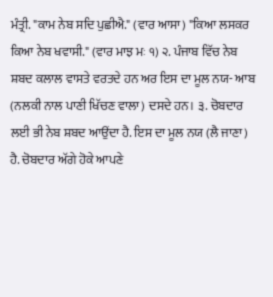ਮੰਤ੍ਰੀ. "ਕਾਮ ਨੇਬ ਸਦਿ ਪੁਛੀਐ." (ਵਾਰ ਆਸਾ) "ਕਿਆ ਲਸਕਰ ਕਿਆ ਨੇਬ ਖਵਾਸੀ." (ਵਾਰ ਮਾਝ ਮਃ ੧) ੨. ਪੰਜਾਬ ਵਿੱਚ ਨੇਬ ਸ਼ਬਦ ਕਲਾਲ ਵਾਸਤੇ ਵਰਤਦੇ ਹਨ ਅਰ ਇਸ ਦਾ ਮੂਲ ਨਯ- ਆਬ (ਨਲਕੀ ਨਾਲ ਪਾਣੀ ਖਿੱਚਣ ਵਾਲਾ) ਦਸਦੇ ਹਨ। ੩. ਚੋਬਦਾਰ ਲਈ ਭੀ ਨੇਬ ਸ਼ਬਦ ਆਉਂਦਾ ਹੈ. ਇਸ ਦਾ ਮੂਲ ਨਯ (ਲੈ ਜਾਣਾ) ਹੈ. ਚੋਬਦਾਰ ਅੱਗੇ ਹੋਕੇ ਆਪਣੇ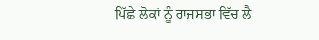ਪਿੱਛੇ ਲੋਕਾਂ ਨੂੰ ਰਾਜਸਭਾ ਵਿੱਚ ਲੈ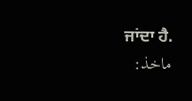ਜਾਂਦਾ ਹੈ.
ماخذ: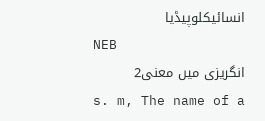انسائیکلوپیڈیا
NEB
انگریزی میں معنی2
s. m, The name of a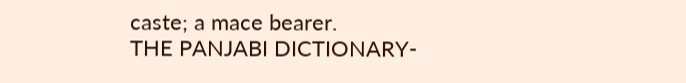caste; a mace bearer.
THE PANJABI DICTIONARY-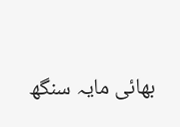بھائی مایہ سنگھ